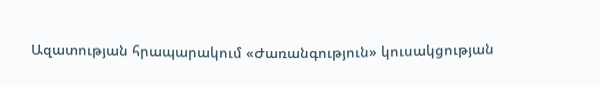Ազատության հրապարակում «Ժառանգություն» կուսակցության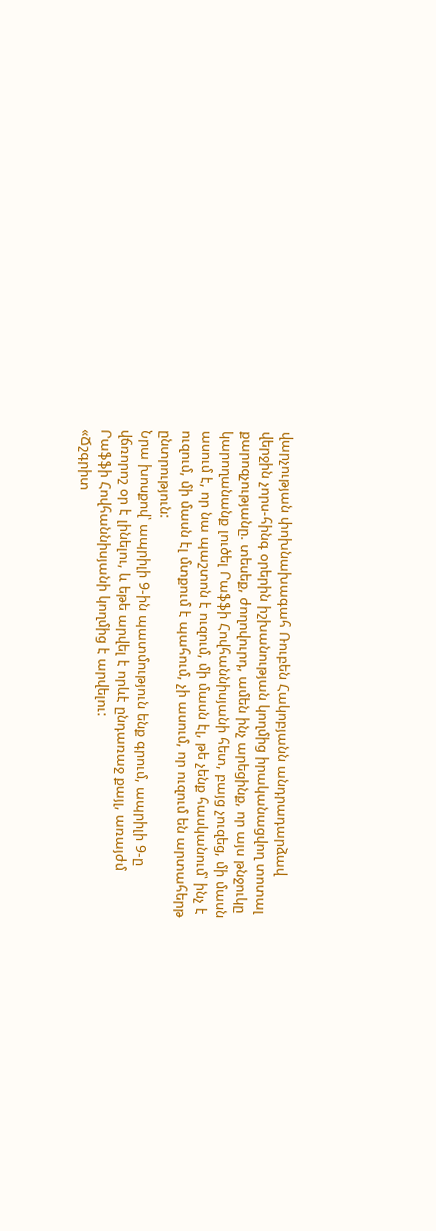վարչության փոխնախագահ Ռուբեն Հակոբյանն անդրադարձավ վերջին չորս-հինգ օրերին իշխանության կողմից իրականացվող տոտալ քարոզչությանը. տեսեք, ժողովուրդ, ամեն ինչ արեցինք, որ այս թնջուկը կարողանանք լուծել Րաֆֆի Հովհաննիսյանի հետ, բայց չուզեց, մի մասն ասում է, որ նա պաշտոն է ուզում, մի մասն էլ, թե չենք հասկանում՝ ինչ է ուզում, մի մասն էլ մտքում է պահում, չի ասում, որ ուզում են արտահերթ ընտրություն:
Նրա խոսքով՝ ապրիլի 9-ին պատմություն ենք գրում, ապրիլի 9-ը վճռորոշ օր է լինելու, և եթե արվել է որևէ ընդառաջ քայլ, առայժմ Րաֆֆի Հովհաննիսյանի կողմից է արվելու:
«Ճշգրիտ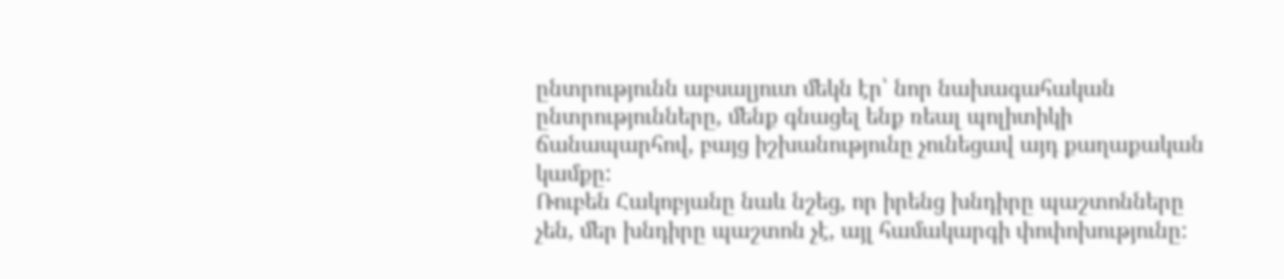ընտրությունն աբսալյուտ մեկն էր՝ նոր նախագահական ընտրությունները, մենք գնացել ենք ռեալ պոլիտիկի ճանապարհով, բայց իշխանությունը չունեցավ այդ քաղաքական կամքը:
Ռուբեն Հակոբյանը նաև նշեց, որ իրենց խնդիրը պաշտոնները չեն, մեր խնդիրը պաշտոն չէ, այլ համակարգի փոփոխությունը: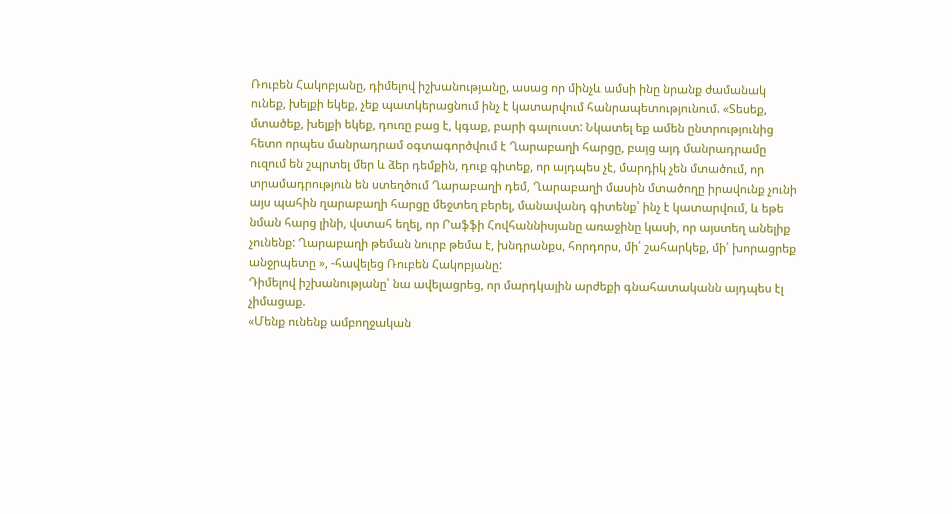Ռուբեն Հակոբյանը, դիմելով իշխանությանը, ասաց որ մինչև ամսի ինը նրանք ժամանակ ունեք, խելքի եկեք, չեք պատկերացնում ինչ է կատարվում հանրապետությունում. «Տեսեք, մտածեք, խելքի եկեք, դուռը բաց է, կգաք, բարի գալուստ: Նկատել եք ամեն ընտրությունից հետո որպես մանրադրամ օգտագործվում է Ղարաբաղի հարցը, բայց այդ մանրադրամը ուզում են շպրտել մեր և ձեր դեմքին, դուք գիտեք, որ այդպես չէ, մարդիկ չեն մտածում, որ տրամադրություն են ստեղծում Ղարաբաղի դեմ, Ղարաբաղի մասին մտածողը իրավունք չունի այս պահին ղարաբաղի հարցը մեջտեղ բերել, մանավանդ գիտենք՝ ինչ է կատարվում, և եթե նման հարց լինի, վստահ եղել, որ Րաֆֆի Հովհաննիսյանը առաջինը կասի, որ այստեղ անելիք չունենք: Ղարաբաղի թեման նուրբ թեմա է, խնդրանքս, հորդորս, մի՛ շահարկեք, մի՛ խորացրեք անջրպետը », -հավելեց Ռուբեն Հակոբյանը:
Դիմելով իշխանությանը՝ նա ավելացրեց, որ մարդկային արժեքի գնահատականն այդպես էլ չիմացաք.
«Մենք ունենք ամբողջական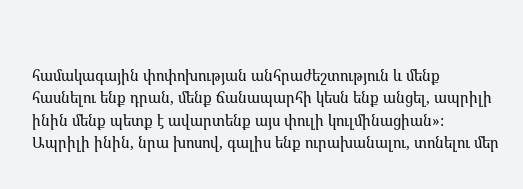համակագային փոփոխության անհրաժեշտություն և մենք հասնելու ենք դրան, մենք ճանապարհի կեսն ենք անցել, ապրիլի ինին մենք պետք է ավարտենք այս փուլի կուլմինացիան»:
Ապրիլի ինին, նրա խոսով, գալիս ենք ուրախանալու, տոնելու մեր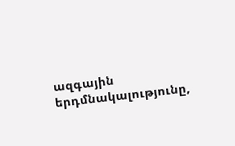ազգային երդմնակալությունը,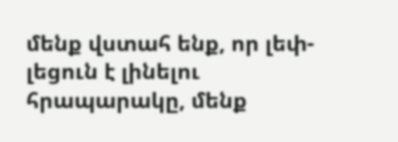մենք վստահ ենք, որ լեփ- լեցուն է լինելու հրապարակը, մենք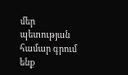մեր պետության համար գրում ենք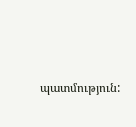պատմություն: